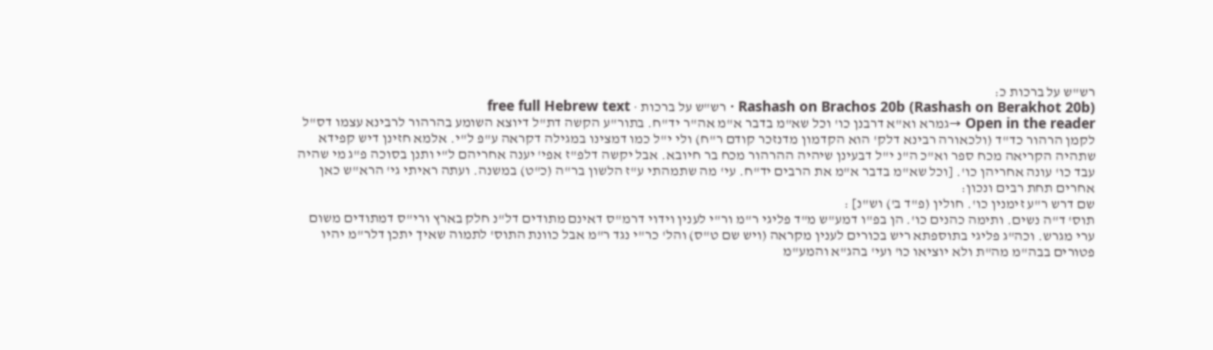רש"ש על ברכות כ:
Rashash on Brachos 20b (Rashash on Berakhot 20b) · רש"ש על ברכות · free full Hebrew text
Open in the reader →גמרא וא"א דרבנן כו' וכל שא"מ בדבר א"מ אה"ר יד"ח. בתור"ע הקשה דת"ל דיוצא השומע בהרהור לרבינא עצמו דס"ל לקמן הרהור כד"ד (ולכאורה רבינא דלק' הוא הקדמון מדנזכר קודם ר"ח) ולי י"ל כמו דמצינו במגילה דקראה ע"פ ל"י. אלמא חזינן דיש קפידא שתהיה הקריאה מכח ספר וא"כ ה"נ י"ל דבעינן שיהיה ההרהור מכח בר חיובא. אבל יקשה דלפ"ז אפי' יענה אחריהם ל"י ותנן בסוכה פ"ג מי שהיה עבד כו' עונה אחריהן כו'. [וכל שא"מ בדבר א"מ את הרבים יד"ח. עי' מה שתמהתי ע"ז הלשון בר"ה (כ"ט) במשנה. ועתה ראיתי גי' הרא"ש כאן אחרים תחת רבים ונכון:
שם דרש ר"ע זימנין כו'. חולין (פ"ד ב') וש"נ] :
תוס' ד"ה נשים. ותימה כהנים כו'. הן בפ"ו דמע"ש מ"ד פליגי ר"מ ור"י לענין וידוי דרמ"ס דאינם מתודים דל"נ חלק בארץ ורי"ס דמתודים משום ערי מגרש. וכה"ג פליגי בתוספתא ריש בכורים לענין מקראה (ויש שם ט"ס) והל' כר"י נגד ר"מ אבל כוונת התוס' לתמוה שאיך יתכן דלר"מ יהיו פטורים בבה"מ מה"ת ולא יוציאו כו' ועי' בהג"א והמע"מ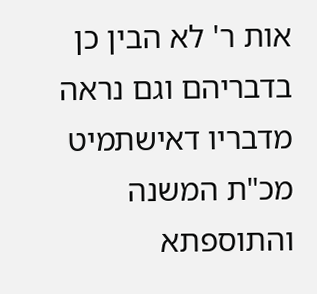אות ר' לא הבין כן בדבריהם וגם נראה מדבריו דאישתמיט מכ"ת המשנה והתוספתא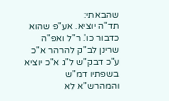שהבאתי:
תד"ה יוציא. אע"פ שהוא כדבור כו'. ר"ל ואפ"ה שרינן לב"ק להרהר א"כ ע"כ דבק"ש ל"ג א"כ יוציא בשפתיו דמ"ש והמהרש"א לא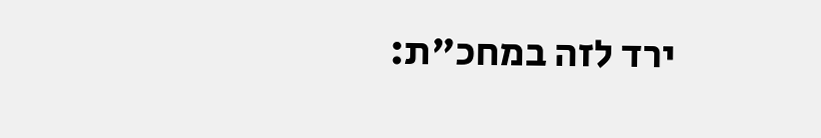ירד לזה במחכ"ת: